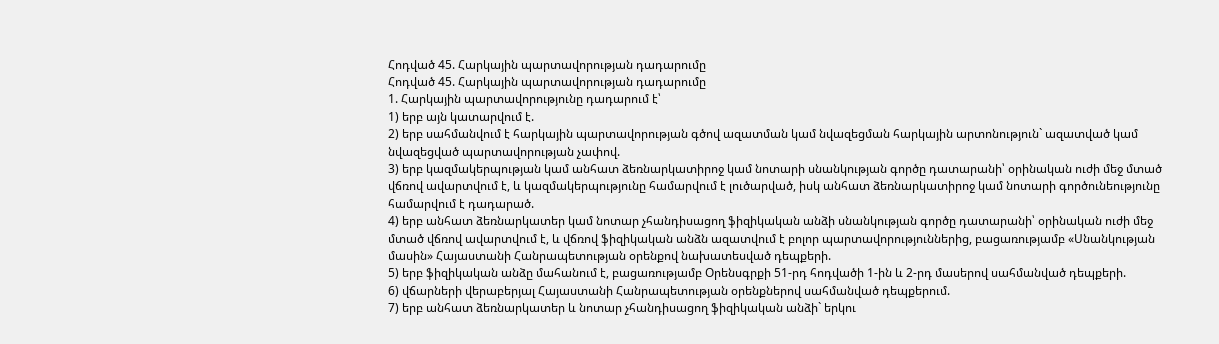Հոդված 45. Հարկային պարտավորության դադարումը
Հոդված 45. Հարկային պարտավորության դադարումը
1. Հարկային պարտավորությունը դադարում է՝
1) երբ այն կատարվում է.
2) երբ սահմանվում է հարկային պարտավորության գծով ազատման կամ նվազեցման հարկային արտոնություն` ազատված կամ նվազեցված պարտավորության չափով.
3) երբ կազմակերպության կամ անհատ ձեռնարկատիրոջ կամ նոտարի սնանկության գործը դատարանի՝ օրինական ուժի մեջ մտած վճռով ավարտվում է, և կազմակերպությունը համարվում է լուծարված, իսկ անհատ ձեռնարկատիրոջ կամ նոտարի գործունեությունը համարվում է դադարած.
4) երբ անհատ ձեռնարկատեր կամ նոտար չհանդիսացող ֆիզիկական անձի սնանկության գործը դատարանի՝ օրինական ուժի մեջ մտած վճռով ավարտվում է, և վճռով ֆիզիկական անձն ազատվում է բոլոր պարտավորություններից, բացառությամբ «Սնանկության մասին» Հայաստանի Հանրապետության օրենքով նախատեսված դեպքերի.
5) երբ ֆիզիկական անձը մահանում է, բացառությամբ Օրենսգրքի 51-րդ հոդվածի 1-ին և 2-րդ մասերով սահմանված դեպքերի.
6) վճարների վերաբերյալ Հայաստանի Հանրապետության օրենքներով սահմանված դեպքերում.
7) երբ անհատ ձեռնարկատեր և նոտար չհանդիսացող ֆիզիկական անձի` երկու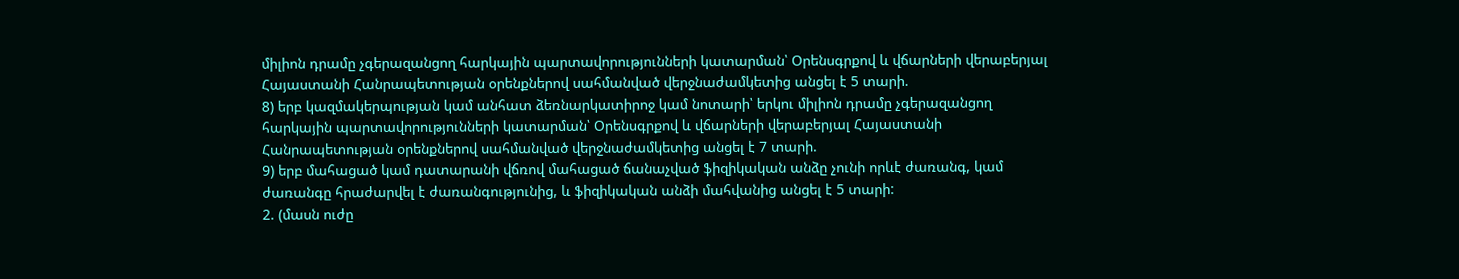միլիոն դրամը չգերազանցող հարկային պարտավորությունների կատարման՝ Օրենսգրքով և վճարների վերաբերյալ Հայաստանի Հանրապետության օրենքներով սահմանված վերջնաժամկետից անցել է 5 տարի.
8) երբ կազմակերպության կամ անհատ ձեռնարկատիրոջ կամ նոտարի՝ երկու միլիոն դրամը չգերազանցող հարկային պարտավորությունների կատարման՝ Օրենսգրքով և վճարների վերաբերյալ Հայաստանի Հանրապետության օրենքներով սահմանված վերջնաժամկետից անցել է 7 տարի.
9) երբ մահացած կամ դատարանի վճռով մահացած ճանաչված ֆիզիկական անձը չունի որևէ ժառանգ, կամ ժառանգը հրաժարվել է ժառանգությունից, և ֆիզիկական անձի մահվանից անցել է 5 տարի:
2. (մասն ուժը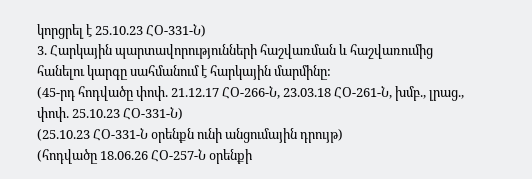կորցրել է 25.10.23 ՀՕ-331-Ն)
3. Հարկային պարտավորությունների հաշվառման և հաշվառումից հանելու կարգը սահմանում է հարկային մարմինը:
(45-րդ հոդվածը փոփ. 21.12.17 ՀՕ-266-Ն, 23.03.18 ՀՕ-261-Ն, խմբ., լրաց., փոփ. 25.10.23 ՀՕ-331-Ն)
(25.10.23 ՀՕ-331-Ն օրենքն ունի անցումային դրույթ)
(հոդվածը 18.06.26 ՀՕ-257-Ն օրենքի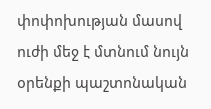փոփոխության մասով ուժի մեջ է մտնում նույն օրենքի պաշտոնական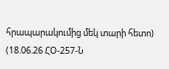հրապարակումից մեկ տարի հետո)
(18.06.26 ՀՕ-257-Ն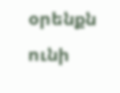օրենքն ունի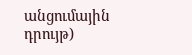անցումային դրույթ)